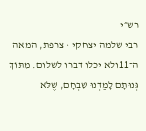רש״י
רבי שלמה יצחקי · צרפת, המאה ה־11ולא יכלו דברו לשלום. מִתּוֹךְ גְּנוּתָם לָמַדְנוּ שִׁבְחָם, שֶׁלֹּא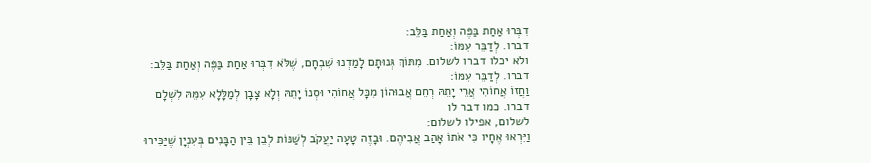דִבְּרוּ אַחַת בַּפֶּה וְאַחַת בַּלֵּב:
דברו. לְדַבֵּר עִמּוֹ:
ולא יכלו דברו לשלום. מִתּוֹךְ גְּנוּתָם לָמַדְנוּ שִׁבְחָם, שֶׁלֹּא דִבְּרוּ אַחַת בַּפֶּה וְאַחַת בַּלֵּב:
דברו. לְדַבֵּר עִמּוֹ:
וַחֲזוֹ אֲחוֹהִי אֲרֵי יָתֵהּ רְחֵם אֲבוּהוֹן מִכָּל אֲחוֹהִי וּסְנוֹ יָתֵהּ וְלָא צָבָן לְמַלָּלָא עִמֵּהּ לִשְׁלָם
דברו. כמו דבר לו
לשלום, אפילו לשלום:
וַיִּרְאוּ אֶחָיו כִּי אֹתוֹ אָהַב אֲבִיהֶם. וּבָזֶה טָעָה יַעֲקֹב לְשַׁנּוֹת לְבֵן בֵּין הַבָּנִים בְּעִנְיָן שֶׁיַּכִּירוּ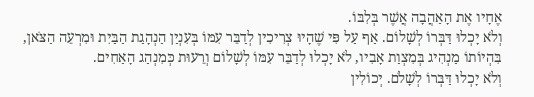אֶחָיו אֶת הָאַהֲבָה אֲשֶׁר בְּלִבּוֹ.
וְלֹא יָכְלוּ דַּבְּרוֹ לְשָׁלוֹם. אַף עַל פִּי שֶׁהָיוּ צְרִיכִין לְדַבֵּר עִמּוֹ בְּעִנְיַן הַנְהָגַת הַבַּיִת וּמִרְעֵה הַצֹּאן, בִּהְיוֹתוֹ מַנְהִיג בְּמִצְוַת אָבִיו, לֹא יָכְלוּ לְדַבֵּר עִמּוֹ לְשָׁלוֹם וְרֵעוּת כְּמִנְהַג הָאַחִים.
וְלֹא יָכְלוּ דַּבְּרוֹ לְשָׁלֹם. יְכוֹלִין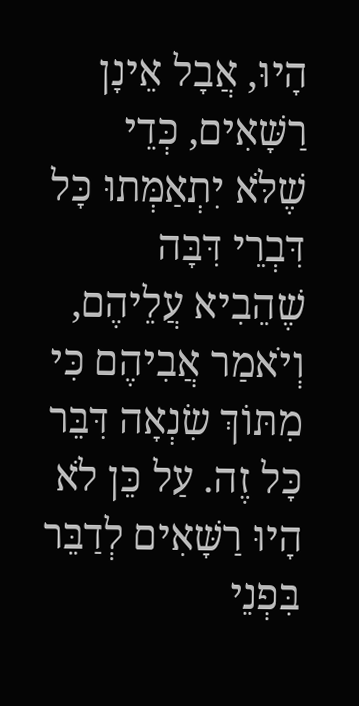הָיוּ, אֲבָל אֵינָן רַשָּׁאִים, כְּדֵי שֶׁלֹּא יִתְאַמְּתוּ כָּל דִּבְרֵי דִּבָּה שֶׁהֵבִיא עֲלֵיהֶם, וְיֹאמַר אֲבִיהֶם כִּי מִתּוֹךְ שִׂנְאָה דִּבֵּר כָּל זֶה. עַל כֵּן לֹא הָיוּ רַשָּׁאִים לְדַבֵּר בִּפְנֵי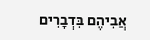אֲבִיהֶם בִּדְבָרִים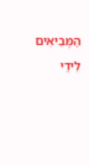הַמְּבִיאִים לִידֵי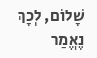שָׁלוֹם, לְכָךְ נֶאֱמַר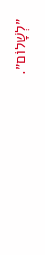״לְשָׁלוֹם״.